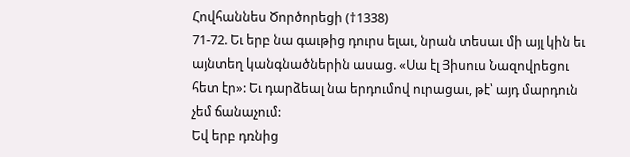Հովհաննես Ծործորեցի (†1338)
71-72. Եւ երբ նա գաւթից դուրս ելաւ, նրան տեսաւ մի այլ կին եւ այնտեղ կանգնածներին ասաց. «Սա էլ Յիսուս Նազովրեցու հետ էր»: Եւ դարձեալ նա երդումով ուրացաւ, թէ՝ այդ մարդուն չեմ ճանաչում:
Եվ երբ դռնից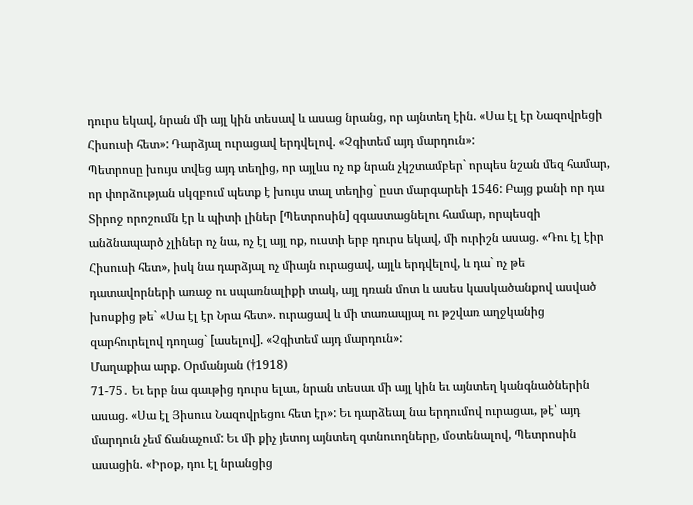դուրս եկավ, նրան մի այլ կին տեսավ և ասաց նրանց, որ այնտեղ էին. «Սա էլ էր Նազովրեցի Հիսուսի հետ»: Դարձյալ ուրացավ երդվելով. «Չգիտեմ այդ մարդուն»:
Պետրոսը խույս տվեց այդ տեղից, որ այլևս ոչ ոք նրան չկշտամբեր` որպես նշան մեզ համար, որ փորձության սկզբում պետք է խույս տալ տեղից` ըստ մարգարեի 1546: Բայց քանի որ դա Տիրոջ որոշումն էր և պիտի լիներ [Պետրոսին] զգաստացնելու համար, որպեսզի անձնապարծ չլիներ ոչ նա, ոչ էլ այլ ոք, ուստի երբ դուրս եկավ, մի ուրիշն ասաց. «Դու էլ էիր Հիսուսի հետ», իսկ նա դարձյալ ոչ միայն ուրացավ, այլև երդվելով, և դա` ոչ թե դատավորների առաջ ու սպառնալիքի տակ, այլ դռան մոտ և ասես կասկածանքով ասված խոսքից թե` «Սա էլ էր Նրա հետ». ուրացավ և մի տառապյալ ու թշվառ աղջկանից զարհուրելով դողաց` [ասելով]. «Չգիտեմ այդ մարդուն»:
Մաղաքիա արք. Օրմանյան (†1918)
71-75․ Եւ երբ նա գաւթից դուրս ելաւ, նրան տեսաւ մի այլ կին եւ այնտեղ կանգնածներին ասաց. «Սա էլ Յիսուս Նազովրեցու հետ էր»: Եւ դարձեալ նա երդումով ուրացաւ, թէ՝ այդ մարդուն չեմ ճանաչում: Եւ մի քիչ յետոյ այնտեղ գտնուողները, մօտենալով, Պետրոսին ասացին. «Իրօք, դու էլ նրանցից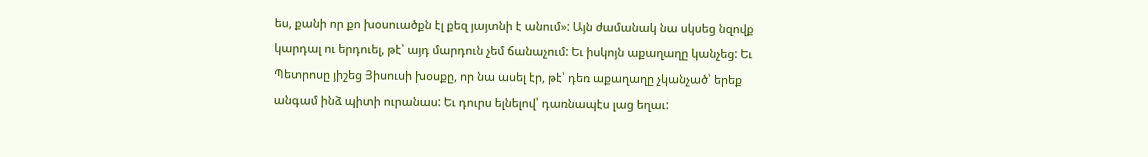ես, քանի որ քո խօսուածքն էլ քեզ յայտնի է անում»: Այն ժամանակ նա սկսեց նզովք կարդալ ու երդուել, թէ՝ այդ մարդուն չեմ ճանաչում: Եւ իսկոյն աքաղաղը կանչեց: Եւ Պետրոսը յիշեց Յիսուսի խօսքը, որ նա ասել էր, թէ՝ դեռ աքաղաղը չկանչած՝ երեք անգամ ինձ պիտի ուրանաս: Եւ դուրս ելնելով՝ դառնապէս լաց եղաւ: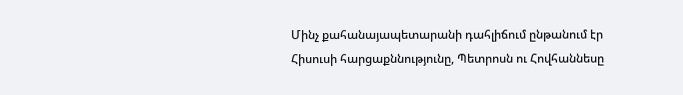Մինչ քահանայապետարանի դահլիճում ընթանում էր Հիսուսի հարցաքննությունը, Պետրոսն ու Հովհաննեսը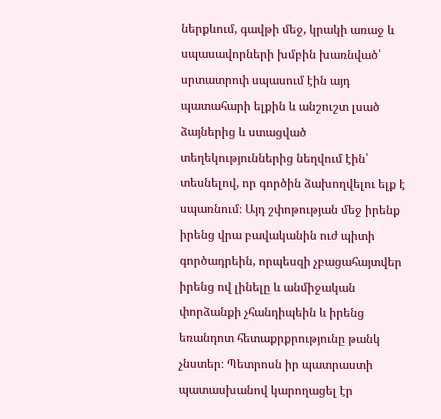ներքևում, գավթի մեջ, կրակի առաջ և սպասավորների խմբին խառնված՝ սրտատրոփ սպասում էին այդ պատահարի ելքին և անշուշտ լսած ձայներից և ստացված տեղեկություններից նեղվում էին՝ տեսնելով, որ գործին ձախողվելու ելք է սպառնում։ Այդ շփոթության մեջ իրենք իրենց վրա բավականին ուժ պիտի գործադրեին, որպեսզի չբացահայտվեր իրենց ով լինելը և անմիջական փորձանքի չհանդիպեին և իրենց եռանդոտ հետաքրքրությունը թանկ չնստեր։ Պետրոսն իր պատրաստի պատասխանով կարողացել էր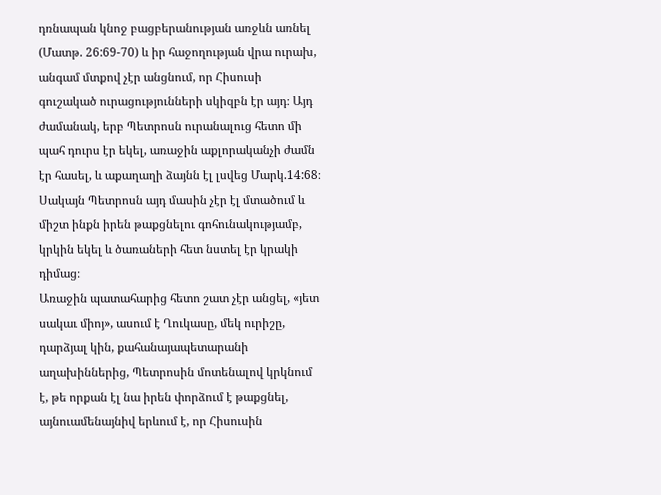դռնապան կնոջ բացբերանության առջևն առնել (Մատթ. 26:69-70) և իր հաջողության վրա ուրախ, անգամ մտքով չէր անցնում, որ Հիսուսի գուշակած ուրացությունների սկիզբն էր այդ։ Այդ ժամանակ, երբ Պետրոսն ուրանալուց հետո մի պահ դուրս էր եկել, առաջին աքլորականչի ժամն էր հասել, և աքաղաղի ձայնն էլ լսվեց Մարկ.14:68։ Սակայն Պետրոսն այդ մասին չէր էլ մտածում և միշտ ինքն իրեն թաքցնելու գոհունակությամբ, կրկին եկել և ծառաների հետ նստել էր կրակի դիմաց։
Առաջին պատահարից հետո շատ չէր անցել, «յետ սակաւ միոյ», ասում է Ղուկասը, մեկ ուրիշը, դարձյալ կին, քահանայապետարանի աղախիններից, Պետրոսին մոտենալով կրկնում է, թե որքան էլ նա իրեն փորձում է թաքցնել, այնուամենայնիվ երևում է, որ Հիսուսին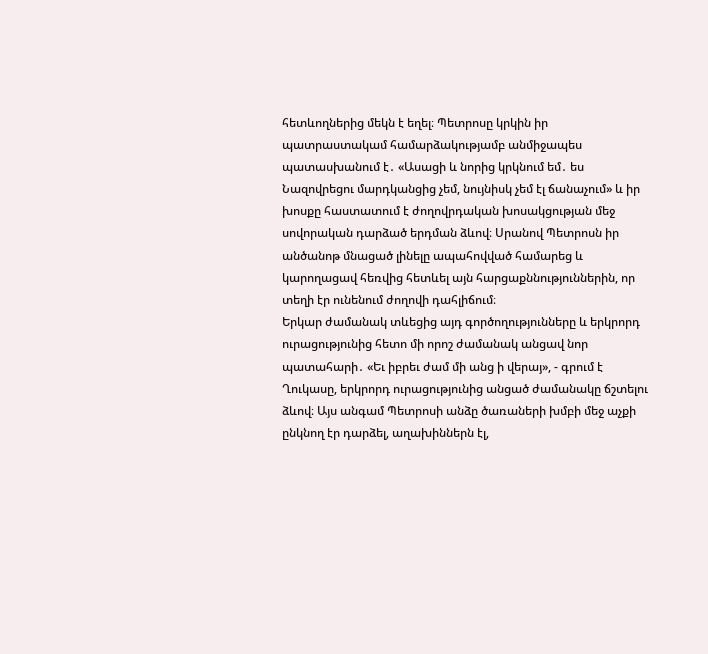հետևողներից մեկն է եղել։ Պետրոսը կրկին իր պատրաստակամ համարձակությամբ անմիջապես պատասխանում է․ «Ասացի և նորից կրկնում եմ․ ես Նազովրեցու մարդկանցից չեմ, նույնիսկ չեմ էլ ճանաչում» և իր խոսքը հաստատում է ժողովրդական խոսակցության մեջ սովորական դարձած երդման ձևով։ Սրանով Պետրոսն իր անծանոթ մնացած լինելը ապահովված համարեց և կարողացավ հեռվից հետևել այն հարցաքննություններին, որ տեղի էր ունենում ժողովի դահլիճում։
Երկար ժամանակ տևեցից այդ գործողությունները և երկրորդ ուրացությունից հետո մի որոշ ժամանակ անցավ նոր պատահարի․ «Եւ իբրեւ ժամ մի անց ի վերայ», - գրում է Ղուկասը, երկրորդ ուրացությունից անցած ժամանակը ճշտելու ձևով։ Այս անգամ Պետրոսի անձը ծառաների խմբի մեջ աչքի ընկնող էր դարձել, աղախիններն էլ,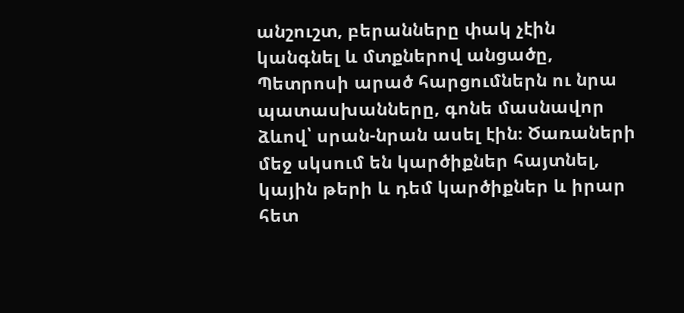անշուշտ, բերանները փակ չէին կանգնել և մտքներով անցածը, Պետրոսի արած հարցումներն ու նրա պատասխանները, գոնե մասնավոր ձևով՝ սրան-նրան ասել էին։ Ծառաների մեջ սկսում են կարծիքներ հայտնել, կային թերի և դեմ կարծիքներ և իրար հետ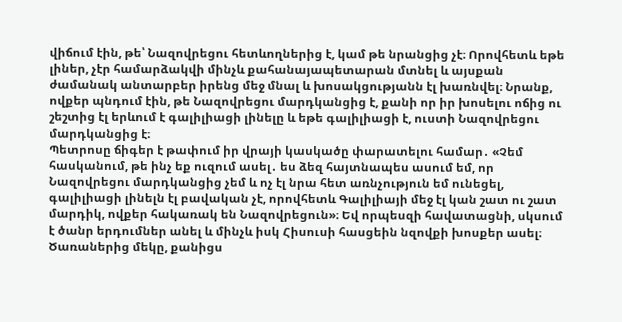վիճում էին, թե՝ Նազովրեցու հետևողներից է, կամ թե նրանցից չէ։ Որովհետև եթե լիներ, չէր համարձակվի մինչև քահանայապետարան մտնել և այսքան ժամանակ անտարբեր իրենց մեջ մնալ և խոսակցությանն էլ խառնվել։ Նրանք, ովքեր պնդում էին, թե Նազովրեցու մարդկանցից է, քանի որ իր խոսելու ոճից ու շեշտից էլ երևում է գալիլիացի լինելը և եթե գալիլիացի է, ուստի Նազովրեցու մարդկանցից է։
Պետրոսը ճիգեր է թափում իր վրայի կասկածը փարատելու համար․ «Չեմ հասկանում, թե ինչ եք ուզում ասել․ ես ձեզ հայտնապես ասում եմ, որ Նազովրեցու մարդկանցից չեմ և ոչ էլ նրա հետ առնչություն եմ ունեցել, գալիլիացի լինելն էլ բավական չէ, որովհետև Գալիլիայի մեջ էլ կան շատ ու շատ մարդիկ, ովքեր հակառակ են Նազովրեցուն»։ Եվ որպեսզի հավատացնի, սկսում է ծանր երդումներ անել և մինչև իսկ Հիսուսի հասցեին նզովքի խոսքեր ասել։ Ծառաներից մեկը, քանիցս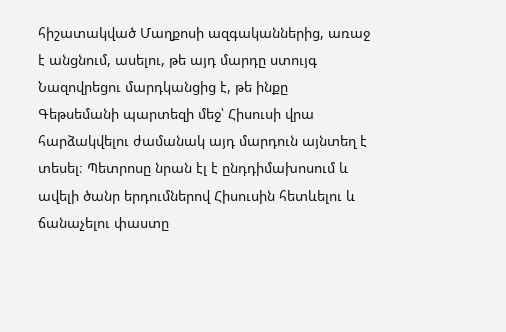հիշատակված Մաղքոսի ազգականներից, առաջ է անցնում, ասելու, թե այդ մարդը ստույգ Նազովրեցու մարդկանցից է, թե ինքը Գեթսեմանի պարտեզի մեջ՝ Հիսուսի վրա հարձակվելու ժամանակ այդ մարդուն այնտեղ է տեսել։ Պետրոսը նրան էլ է ընդդիմախոսում և ավելի ծանր երդումներով Հիսուսին հետևելու և ճանաչելու փաստը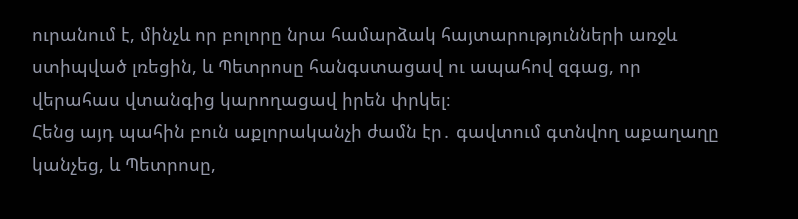ուրանում է, մինչև որ բոլորը նրա համարձակ հայտարությունների առջև ստիպված լռեցին, և Պետրոսը հանգստացավ ու ապահով զգաց, որ վերահաս վտանգից կարողացավ իրեն փրկել։
Հենց այդ պահին բուն աքլորականչի ժամն էր․ գավտում գտնվող աքաղաղը կանչեց, և Պետրոսը,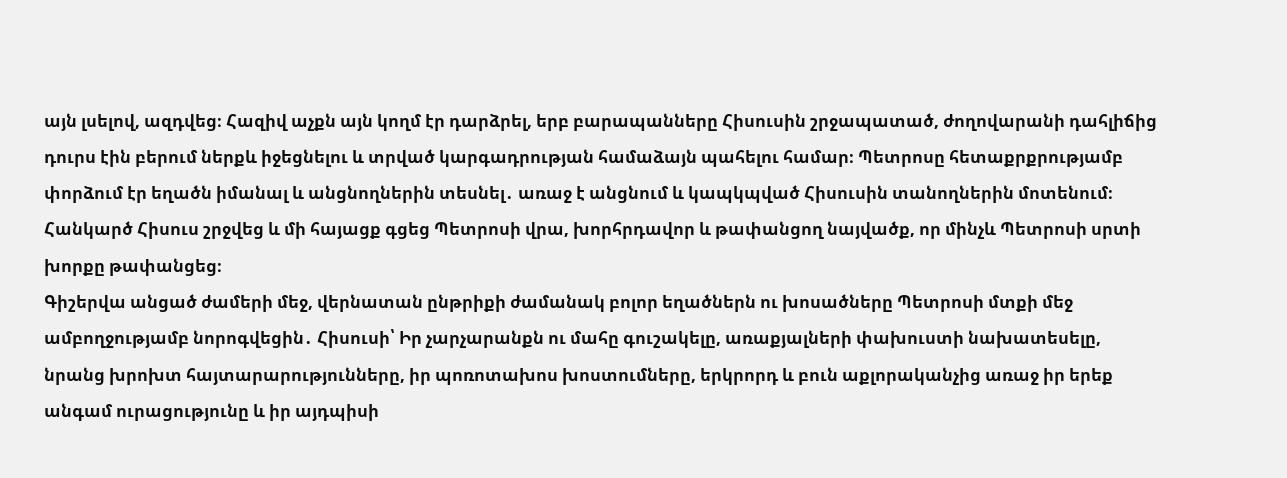այն լսելով, ազդվեց։ Հազիվ աչքն այն կողմ էր դարձրել, երբ բարապանները Հիսուսին շրջապատած, ժողովարանի դահլիճից դուրս էին բերում ներքև իջեցնելու և տրված կարգադրության համաձայն պահելու համար։ Պետրոսը հետաքրքրությամբ փորձում էր եղածն իմանալ և անցնողներին տեսնել․ առաջ է անցնում և կապկպված Հիսուսին տանողներին մոտենում։ Հանկարծ Հիսուս շրջվեց և մի հայացք գցեց Պետրոսի վրա, խորհրդավոր և թափանցող նայվածք, որ մինչև Պետրոսի սրտի խորքը թափանցեց։
Գիշերվա անցած ժամերի մեջ, վերնատան ընթրիքի ժամանակ բոլոր եղածներն ու խոսածները Պետրոսի մտքի մեջ ամբողջությամբ նորոգվեցին․ Հիսուսի՝ Իր չարչարանքն ու մահը գուշակելը, առաքյալների փախուստի նախատեսելը, նրանց խրոխտ հայտարարությունները, իր պոռոտախոս խոստումները, երկրորդ և բուն աքլորականչից առաջ իր երեք անգամ ուրացությունը և իր այդպիսի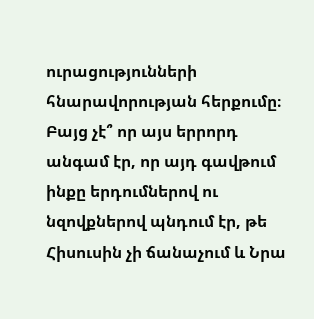ուրացությունների հնարավորության հերքումը։ Բայց չէ՞ որ այս երրորդ անգամ էր, որ այդ գավթում ինքը երդումներով ու նզովքներով պնդում էր, թե Հիսուսին չի ճանաչում և Նրա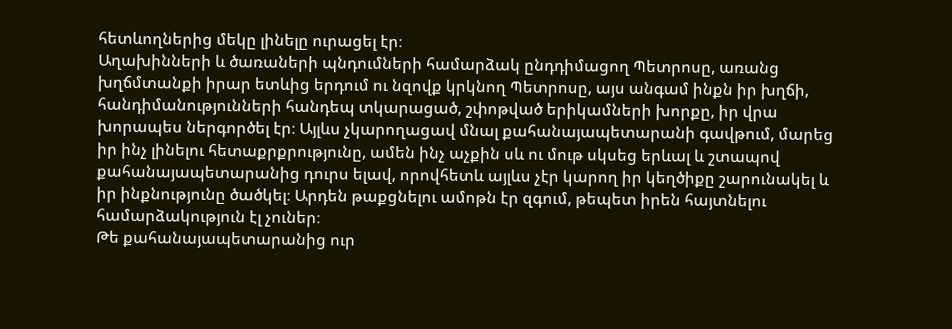հետևողներից մեկը լինելը ուրացել էր։
Աղախինների և ծառաների պնդումների համարձակ ընդդիմացող Պետրոսը, առանց խղճմտանքի իրար ետևից երդում ու նզովք կրկնող Պետրոսը, այս անգամ ինքն իր խղճի, հանդիմանությունների հանդեպ տկարացած, շփոթված երիկամների խորքը, իր վրա խորապես ներգործել էր։ Այլևս չկարողացավ մնալ քահանայապետարանի գավթում, մարեց իր ինչ լինելու հետաքրքրությունը, ամեն ինչ աչքին սև ու մութ սկսեց երևալ և շտապով քահանայապետարանից դուրս ելավ, որովհետև այլևս չէր կարող իր կեղծիքը շարունակել և իր ինքնությունը ծածկել։ Արդեն թաքցնելու ամոթն էր զգում, թեպետ իրեն հայտնելու համարձակություն էլ չուներ։
Թե քահանայապետարանից ուր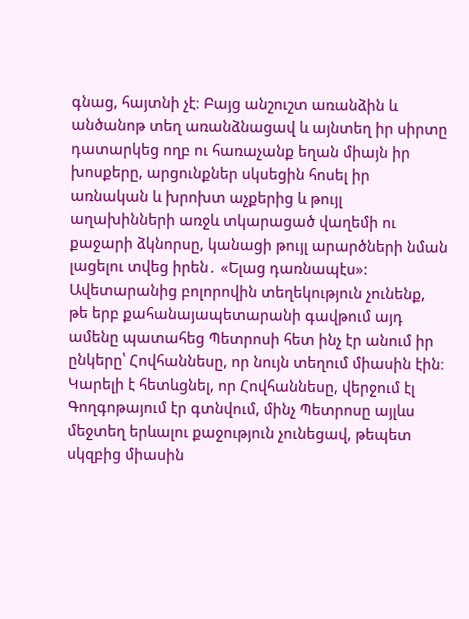գնաց, հայտնի չէ։ Բայց անշուշտ առանձին և անծանոթ տեղ առանձնացավ և այնտեղ իր սիրտը դատարկեց ողբ ու հառաչանք եղան միայն իր խոսքերը, արցունքներ սկսեցին հոսել իր առնական և խրոխտ աչքերից և թույլ աղախինների առջև տկարացած վաղեմի ու քաջարի ձկնորսը, կանացի թույլ արարծների նման լացելու տվեց իրեն․ «Ելաց դառնապէս»: Ավետարանից բոլորովին տեղեկություն չունենք, թե երբ քահանայապետարանի գավթում այդ ամենը պատահեց Պետրոսի հետ ինչ էր անում իր ընկերը՝ Հովհաննեսը, որ նույն տեղում միասին էին։ Կարելի է հետևցնել, որ Հովհաննեսը, վերջում էլ Գողգոթայում էր գտնվում, մինչ Պետրոսը այլևս մեջտեղ երևալու քաջություն չունեցավ, թեպետ սկզբից միասին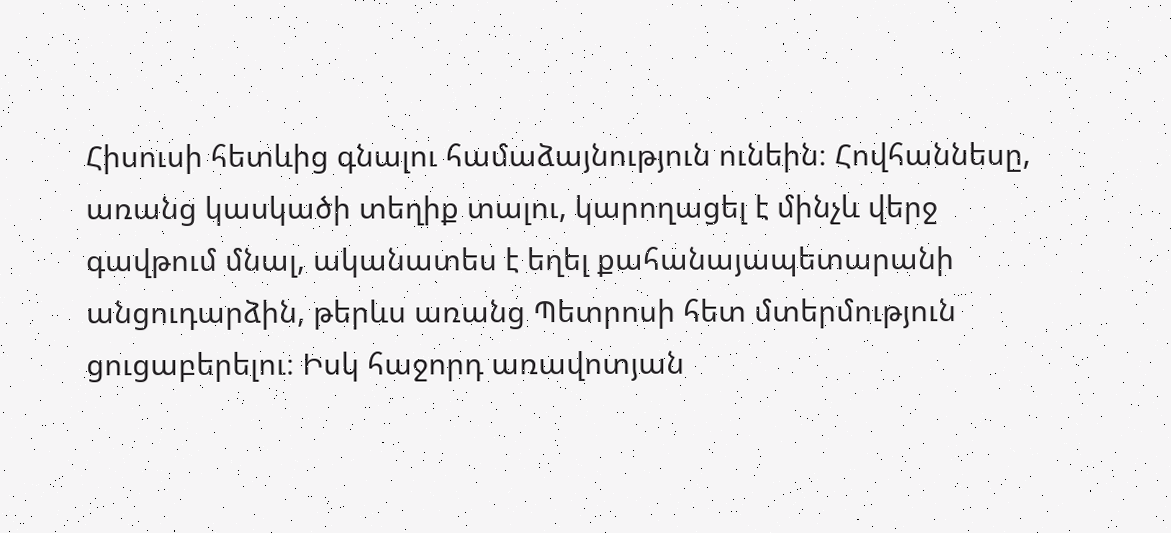Հիսուսի հետևից գնալու համաձայնություն ունեին։ Հովհաննեսը, առանց կասկածի տեղիք տալու, կարողացել է մինչև վերջ գավթում մնալ, ականատես է եղել քահանայապետարանի անցուդարձին, թերևս առանց Պետրոսի հետ մտերմություն ցուցաբերելու։ Իսկ հաջորդ առավոտյան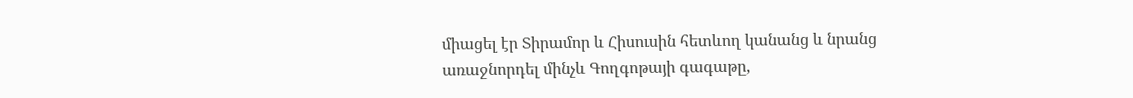միացել էր Տիրամոր և Հիսուսին հետևող կանանց և նրանց առաջնորդել մինչև Գողգոթայի գագաթը,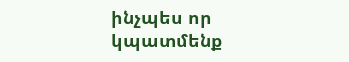ինչպես որ կպատմենք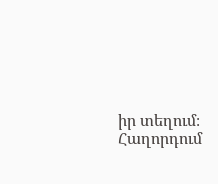իր տեղում։
Հաղորդում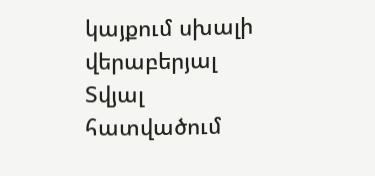կայքում սխալի վերաբերյալ
Տվյալ հատվածում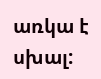առկա է սխալ: